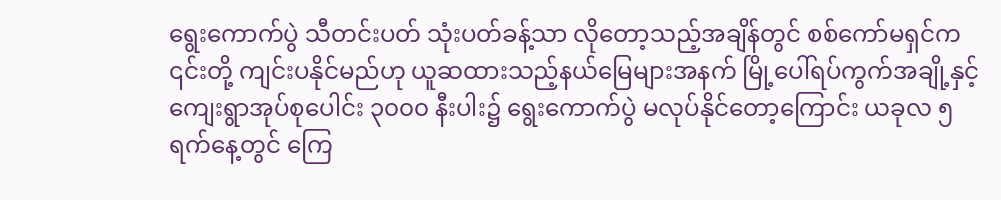ရွေးကောက်ပွဲ သီတင်းပတ် သုံးပတ်ခန့်သာ လိုတော့သည့်အချိန်တွင် စစ်ကော်မရှင်က ၎င်းတို့ ကျင်းပနိုင်မည်ဟု ယူဆထားသည့်နယ်မြေများအနက် မြို့ပေါ်ရပ်ကွက်အချို့နှင့် ကျေးရွာအုပ်စုပေါင်း ၃၀၀၀ နီးပါး၌ ရွေးကောက်ပွဲ မလုပ်နိုင်တော့ကြောင်း ယခုလ ၅ ရက်နေ့တွင် ကြေ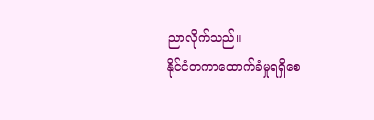ညာလိုက်သည်။
နိုင်ငံတကာထောက်ခံမှုရရှိစေ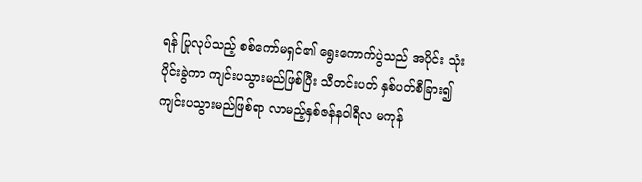ရန် ပြုလုပ်သည့် စစ်ကော်မရှင်၏ ရွေးကောက်ပွဲသည် အပိုင်း သုံးပိုင်းခွဲကာ ကျင်းပသွားမည်ဖြစ်ပြီး သီတင်းပတ် နှစ်ပတ်စီခြား၍ ကျင်းပသွားမည်ဖြစ်ရာ လာမည့်နှစ်ဇန်နဝါရီလ မကုန်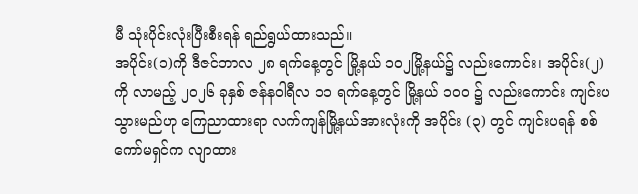မီ သုံးပိုင်းလုံးပြီးစီးရန် ရည်ရွယ်ထားသည်။
အပိုင်း(၁)ကို ဒီဇင်ဘာလ ၂၈ ရက်နေ့တွင် မြို့နယ် ၁၀၂မြို့နယ်၌ လည်းကောင်း၊ အပိုင်း(၂)ကို လာမည့် ၂၀၂၆ ခုနှစ် ဇန်နဝါရီလ ၁၁ ရက်နေ့တွင် မြို့နယ် ၁၀၀ ၌ လည်းကောင်း ကျင်းပသွားမည်ဟု ကြေညာထားရာ လက်ကျန်မြို့နယ်အားလုံးကို အပိုင်း (၃) တွင် ကျင်းပရန် စစ်ကော်မရှင်က လျာထား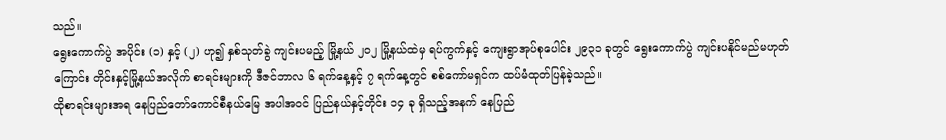သည်။
ရွေးကောက်ပွဲ အပိုင်း (၁) နှင့် (၂) ဟု၍ နှစ်သုတ်ခွဲ ကျင်းပမည့် မြို့နယ် ၂၀၂ မြို့နယ်ထဲမှ ရပ်ကွက်နှင့် ကျေးရွာအုပ်စုပေါင်း ၂၉၃၁ ခုတွင် ရွေးကောက်ပွဲ ကျင်းပနိုင်မည်မဟုတ်ကြောင်း တိုင်းနှင့်မြို့နယ်အလိုက် စာရင်းများကို ဒီဇင်ဘာလ ၆ ရက်နေ့နှင့် ၇ ရက်နေ့တွင် စစ်ကော်မရှင်က ထပ်မံထုတ်ပြန်ခဲ့သည်။
ထိုစာရင်းများအရ နေပြည်တော်ကောင်စီနယ်မြေ အပါအဝင် ပြည်နယ်နှင့်တိုင်း ၁၄ ခု ရှိသည့်အနက် နေပြည်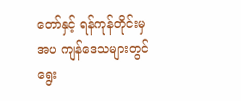တော်နှင့် ရန်ကုန်တိုင်းမှအပ ကျန်ဒေသများတွင် ရွေး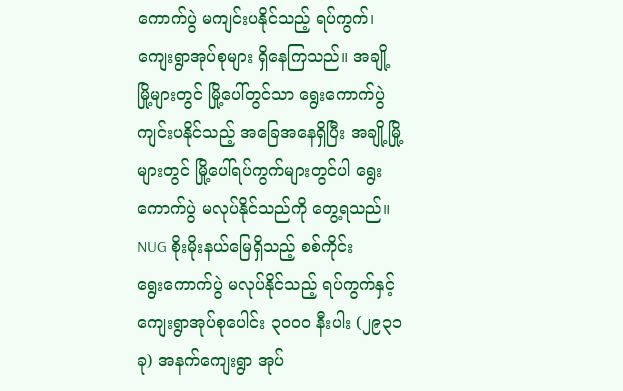ကောက်ပွဲ မကျင်းပနိုင်သည့် ရပ်ကွက်၊ ကျေးရွာအုပ်စုများ ရှိနေကြသည်။ အချို့မြို့များတွင် မြို့ပေါ်တွင်သာ ရွေးကောက်ပွဲ ကျင်းပနိုင်သည့် အခြေအနေရှိပြီး အချို့မြို့များတွင် မြို့ပေါ်ရပ်ကွက်များတွင်ပါ ရွေးကောက်ပွဲ မလုပ်နိုင်သည်ကို တွေ့ရသည်။
NUG စိုးမိုးနယ်မြေရှိသည့် စစ်ကိုင်း
ရွေးကောက်ပွဲ မလုပ်နိုင်သည့် ရပ်ကွက်နှင့် ကျေးရွာအုပ်စုပေါင်း ၃၀၀၀ နီးပါး (၂၉၃၁ ခု) အနက်ကျေးရွာ အုပ်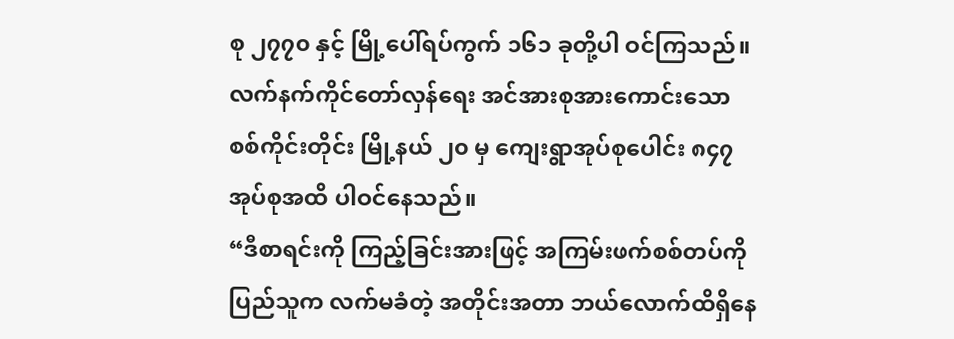စု ၂၇၇၀ နှင့် မြို့ပေါ်ရပ်ကွက် ၁၆၁ ခုတို့ပါ ဝင်ကြသည်။ လက်နက်ကိုင်တော်လှန်ရေး အင်အားစုအားကောင်းသော စစ်ကိုင်းတိုင်း မြို့နယ် ၂၀ မှ ကျေးရွာအုပ်စုပေါင်း ၈၄၇ အုပ်စုအထိ ပါဝင်နေသည်။
“ဒီစာရင်းကို ကြည့်ခြင်းအားဖြင့် အကြမ်းဖက်စစ်တပ်ကို ပြည်သူက လက်မခံတဲ့ အတိုင်းအတာ ဘယ်လောက်ထိရှိနေ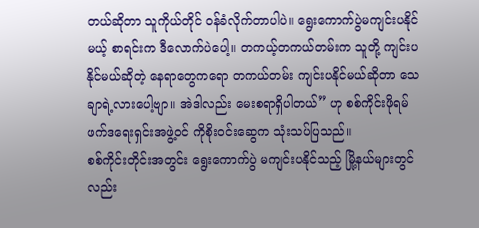တယ်ဆိုတာ သူကိုယ်တိုင် ဝန်ခံလိုက်တာပါပဲ။ ရွေးကောက်ပွဲမကျင်းပနိုင်မယ့် စာရင်းက ဒီလောက်ပဲပေါ့။ တကယ့်တကယ်တမ်းက သူတို့ ကျင်းပနိုင်မယ်ဆိုတဲ့ နေရာတွေကရော တကယ်တမ်း ကျင်းပနိုင်မယ်ဆိုတာ သေချာရဲ့လားပေါ့ဗျာ။ အဲဒါလည်း မေးစရာရှိပါတယ်” ဟု စစ်ကိုင်းဖိုရမ် ဖက်ဒရေးရှင်းအဖွဲ့ဝင် ကိုစိုးဝင်းဆွေက သုံးသပ်ပြသည်။
စစ်ကိုင်းတိုင်းအတွင်း ရွေးကောက်ပွဲ မကျင်းပနိုင်သည့် မြို့နယ်များတွင်လည်း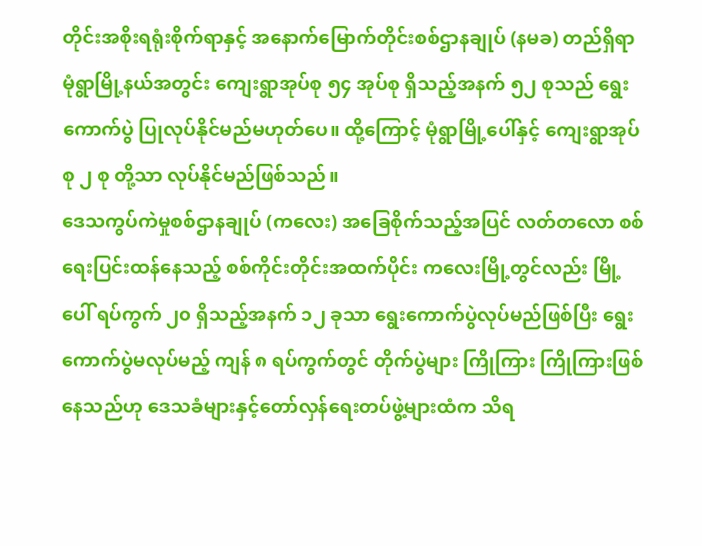တိုင်းအစိုးရရုံးစိုက်ရာနှင့် အနောက်မြောက်တိုင်းစစ်ဌာနချုပ် (နမခ) တည်ရှိရာ မုံရွာမြို့နယ်အတွင်း ကျေးရွာအုပ်စု ၅၄ အုပ်စု ရှိသည့်အနက် ၅၂ စုသည် ရွေးကောက်ပွဲ ပြုလုပ်နိုင်မည်မဟုတ်ပေ။ ထို့ကြောင့် မုံရွာမြို့ပေါ်နှင့် ကျေးရွာအုပ်စု ၂ စု တို့သာ လုပ်နိုင်မည်ဖြစ်သည်။
ဒေသကွပ်ကဲမှုစစ်ဌာနချုပ် (ကလေး) အခြေစိုက်သည့်အပြင် လတ်တလော စစ်ရေးပြင်းထန်နေသည့် စစ်ကိုင်းတိုင်းအထက်ပိုင်း ကလေးမြို့တွင်လည်း မြို့ပေါ် ရပ်ကွက် ၂၀ ရှိသည့်အနက် ၁၂ ခုသာ ရွေးကောက်ပွဲလုပ်မည်ဖြစ်ပြီး ရွေးကောက်ပွဲမလုပ်မည့် ကျန် ၈ ရပ်ကွက်တွင် တိုက်ပွဲများ ကြိုကြား ကြိုကြားဖြစ်နေသည်ဟု ဒေသခံများနှင့်တော်လှန်ရေးတပ်ဖွဲ့များထံက သိရ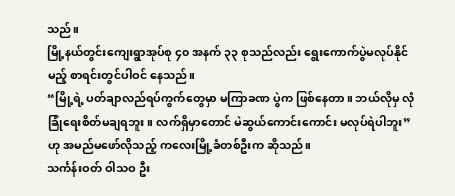သည်။
မြို့နယ်တွင်းကျေးရွာအုပ်စု ၄၀ အနက် ၃၃ စုသည်လည်း ရွေးကောက်ပွဲမလုပ်နိုင်မည့် စာရင်းတွင်ပါဝင် နေသည်။
“မြို့ရဲ့ ပတ်ချာလည်ရပ်ကွက်တွေမှာ မကြာခဏ ပွဲက ဖြစ်နေတာ။ ဘယ်လိုမှ လုံခြုံရေးစိတ်မချရဘူး။ လက်ရှိမှာတောင် မဲဆွယ်ကောင်းကောင်း မလုပ်ရဲပါဘူး” ဟု အမည်မဖော်လိုသည့် ကလေးမြို့ခံတစ်ဦးက ဆိုသည်။
သင်္ကန်းဝတ် ဝါသဝ ဦး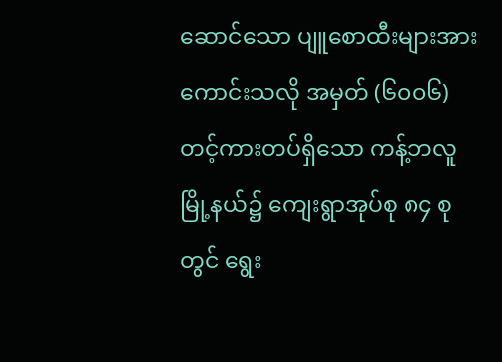ဆောင်သော ပျူစောထီးများအားကောင်းသလို အမှတ် (၆၀၀၆) တင့်ကားတပ်ရှိသော ကန့်ဘလူမြို့နယ်၌ ကျေးရွာအုပ်စု ၈၄ စုတွင် ရွေး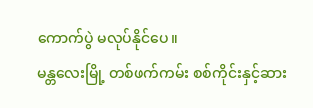ကောက်ပွဲ မလုပ်နိုင်ပေ။
မန္တလေးမြို့ တစ်ဖက်ကမ်း စစ်ကိုင်းနှင့်ဆား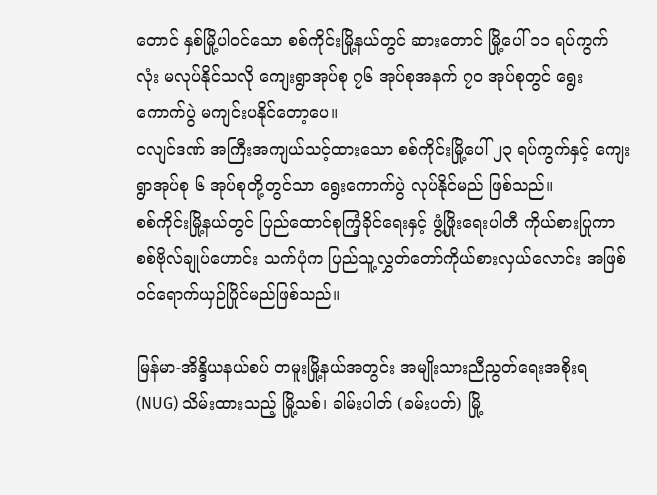တောင် နှစ်မြို့ပါဝင်သော စစ်ကိုင်းမြို့နယ်တွင် ဆားတောင် မြို့ပေါ် ၁၁ ရပ်ကွက်လုံး မလုပ်နိုင်သလို ကျေးရွာအုပ်စု ၇၆ အုပ်စုအနက် ၇၀ အုပ်စုတွင် ရွေးကောက်ပွဲ မကျင်းပနိုင်တော့ပေ။
ငလျင်ဒဏ် အကြီးအကျယ်သင့်ထားသော စစ်ကိုင်းမြို့ပေါ် ၂၃ ရပ်ကွက်နှင့် ကျေးရွာအုပ်စု ၆ အုပ်စုတို့တွင်သာ ရွေးကောက်ပွဲ လုပ်နိုင်မည် ဖြစ်သည်။
စစ်ကိုင်းမြို့နယ်တွင် ပြည်ထောင်စုကြံ့ခိုင်ရေးနှင့် ဖွံ့ဖြိုးရေးပါတီ ကိုယ်စားပြုကာ စစ်ဗိုလ်ချုပ်ဟောင်း သက်ပုံက ပြည်သူ့လွှတ်တော်ကိုယ်စားလှယ်လောင်း အဖြစ် ဝင်ရောက်ယှဉ်ပြိုင်မည်ဖြစ်သည်။

မြန်မာ-အိန္ဒိယနယ်စပ် တမူးမြို့နယ်အတွင်း အမျိုးသားညီညွတ်ရေးအစိုးရ (NUG) သိမ်းထားသည့် မြို့သစ်၊ ခါမ်းပါတ် (ခမ်းပတ်) မြို့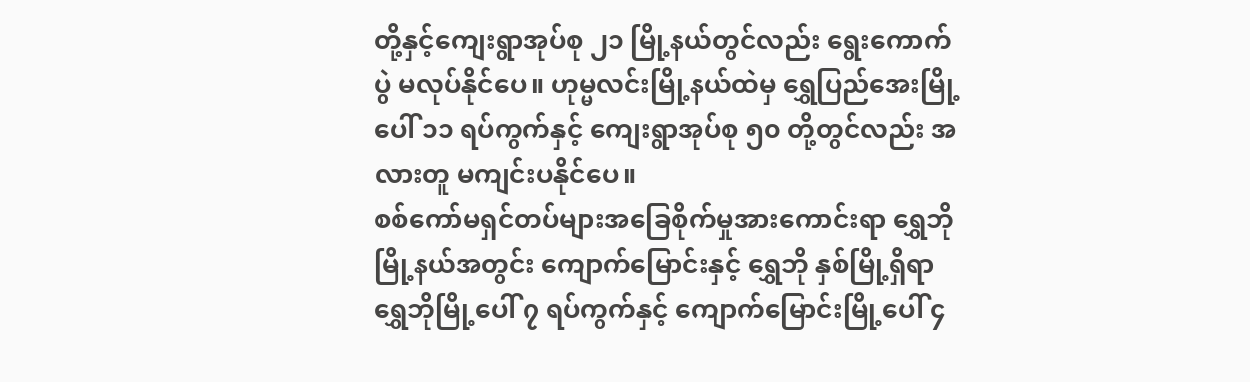တို့နှင့်ကျေးရွာအုပ်စု ၂၁ မြို့နယ်တွင်လည်း ရွေးကောက်ပွဲ မလုပ်နိုင်ပေ။ ဟုမ္မလင်းမြို့နယ်ထဲမှ ရွှေပြည်အေးမြို့ပေါ် ၁၁ ရပ်ကွက်နှင့် ကျေးရွာအုပ်စု ၅၀ တို့တွင်လည်း အလားတူ မကျင်းပနိုင်ပေ။
စစ်ကော်မရှင်တပ်များအခြေစိုက်မှုအားကောင်းရာ ရွှေဘိုမြို့နယ်အတွင်း ကျောက်မြောင်းနှင့် ရွှေဘို နှစ်မြို့ရှိရာ ရွှေဘိုမြို့ပေါ် ၇ ရပ်ကွက်နှင့် ကျောက်မြောင်းမြို့ပေါ် ၄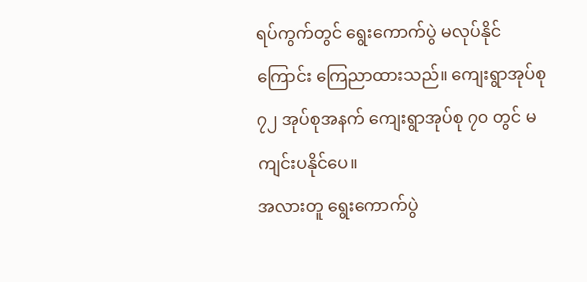ရပ်ကွက်တွင် ရွေးကောက်ပွဲ မလုပ်နိုင်ကြောင်း ကြေညာထားသည်။ ကျေးရွာအုပ်စု ၇၂ အုပ်စုအနက် ကျေးရွာအုပ်စု ၇၀ တွင် မကျင်းပနိုင်ပေ။
အလားတူ ရွေးကောက်ပွဲ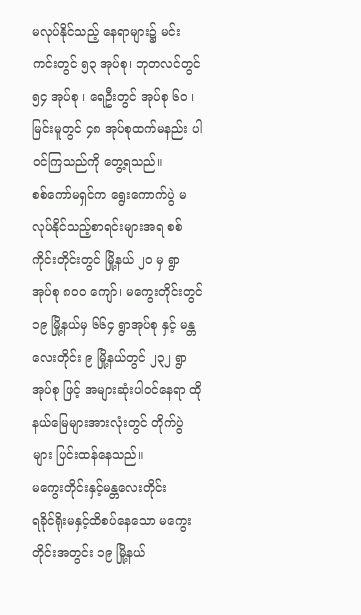မလုပ်နိုင်သည့် နေရာများ၌ မင်းကင်းတွင် ၅၃ အုပ်စု၊ ဘုတလင်တွင် ၅၄ အုပ်စု ၊ ရေဦးတွင် အုပ်စု ၆၀ ၊ မြင်းမူတွင် ၄၈ အုပ်စုထက်မနည်း ပါဝင်ကြသည်ကို တွေ့ရသည်။
စစ်ကော်မရှင်က ရွေးကောက်ပွဲ မလုပ်နိုင်သည့်စာရင်းများအရ စစ်ကိုင်းတိုင်းတွင် မြို့နယ် ၂၀ မှ ရွာ အုပ်စု ၈၀၀ ကျော်၊ မကွေးတိုင်းတွင် ၁၉ မြို့နယ်မှ ၆၆၄ ရွာအုပ်စု နှင့် မန္တလေးတိုင်း ၉ မြို့နယ်တွင် ၂၃၂ ရွာအုပ်စု ဖြင့် အများဆုံးပါဝင်နေရာ ထိုနယ်မြေများအားလုံးတွင် တိုက်ပွဲများ ပြင်းထန်နေသည်။
မကွေးတိုင်းနှင့်မန္တလေးတိုင်း
ရခိုင်ရိုးမနှင့်ထိစပ်နေသော မကွေးတိုင်းအတွင်း ၁၉ မြို့နယ်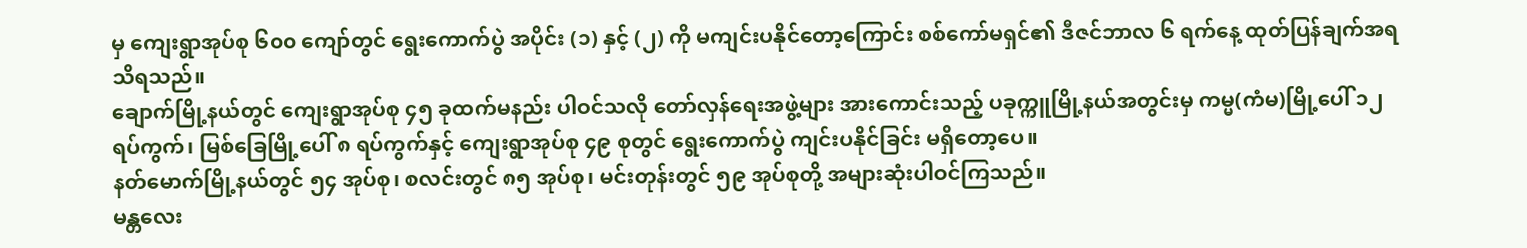မှ ကျေးရွာအုပ်စု ၆၀၀ ကျော်တွင် ရွေးကောက်ပွဲ အပိုင်း (၁) နှင့် (၂) ကို မကျင်းပနိုင်တော့ကြောင်း စစ်ကော်မရှင်၏ ဒီဇင်ဘာလ ၆ ရက်နေ့ ထုတ်ပြန်ချက်အရ သိရသည်။
ချောက်မြို့နယ်တွင် ကျေးရွာအုပ်စု ၄၅ ခုထက်မနည်း ပါဝင်သလို တော်လှန်ရေးအဖွဲ့များ အားကောင်းသည့် ပခုက္ကူမြို့နယ်အတွင်းမှ ကမ္မ(ကံမ)မြို့ပေါ် ၁၂ ရပ်ကွက်၊ မြစ်ခြေမြို့ပေါ် ၈ ရပ်ကွက်နှင့် ကျေးရွာအုပ်စု ၄၉ စုတွင် ရွေးကောက်ပွဲ ကျင်းပနိုင်ခြင်း မရှိတော့ပေ။
နတ်မောက်မြို့နယ်တွင် ၅၄ အုပ်စု၊ စလင်းတွင် ၈၅ အုပ်စု၊ မင်းတုန်းတွင် ၅၉ အုပ်စုတို့ အများဆုံးပါဝင်ကြသည်။
မန္တလေး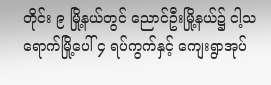တိုင်း ၉ မြို့နယ်တွင် ညောင်ဦးမြို့နယ်၌ ငါ့သရောက်မြို့ပေါ် ၄ ရပ်ကွက်နှင့် ကျေးရွာအုပ်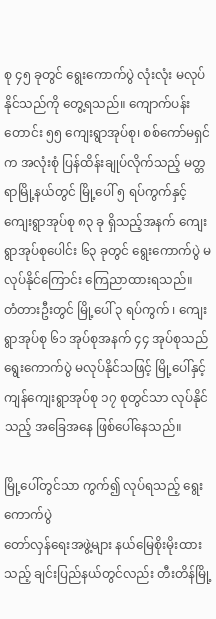စု ၄၅ ခုတွင် ရွေးကောက်ပွဲ လုံးလုံး မလုပ်နိုင်သည်ကို တွေ့ရသည်။ ကျောက်ပန်းတောင်း ၅၅ ကျေးရွာအုပ်စု၊ စစ်ကော်မရှင်က အလုံးစုံ ပြန်ထိန်းချုပ်လိုက်သည့် မတ္တရာမြို့နယ်တွင် မြို့ပေါ် ၅ ရပ်ကွက်နှင့် ကျေးရွာအုပ်စု ၈၃ ခု ရှိသည့်အနက် ကျေးရွာအုပ်စုပေါင်း ၆၃ ခုတွင် ရွေးကောက်ပွဲ မလုပ်နိုင်ကြောင်း ကြေညာထားရသည်။
တံတားဦးတွင် မြို့ပေါ် ၃ ရပ်ကွက် ၊ ကျေးရွာအုပ်စု ၆၁ အုပ်စုအနက် ၄၄ အုပ်စုသည် ရွေးကောက်ပွဲ မလုပ်နိုင်သဖြင့် မြို့ပေါ်နှင့် ကျန်ကျေးရွာအုပ်စု ၁၇ စုတွင်သာ လုပ်နိုင်သည့် အခြေအနေ ဖြစ်ပေါ်နေသည်။

မြို့ပေါ်တွင်သာ ကွက်၍ လုပ်ရသည့် ရွေးကောက်ပွဲ
တော်လှန်ရေးအဖွဲ့များ နယ်မြေစိုးမိုးထားသည့် ချင်းပြည်နယ်တွင်လည်း တီးတိန်မြို့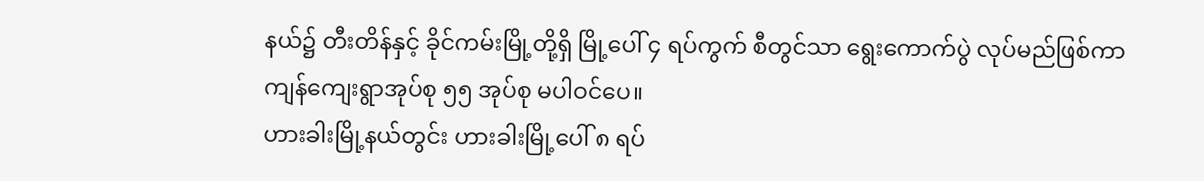နယ်၌ တီးတိန်နှင့် ခိုင်ကမ်းမြို့တို့ရှိ မြို့ပေါ် ၄ ရပ်ကွက် စီတွင်သာ ရွေးကောက်ပွဲ လုပ်မည်ဖြစ်ကာ ကျန်ကျေးရွာအုပ်စု ၅၅ အုပ်စု မပါဝင်ပေ။
ဟားခါးမြို့နယ်တွင်း ဟားခါးမြို့ပေါ် ၈ ရပ်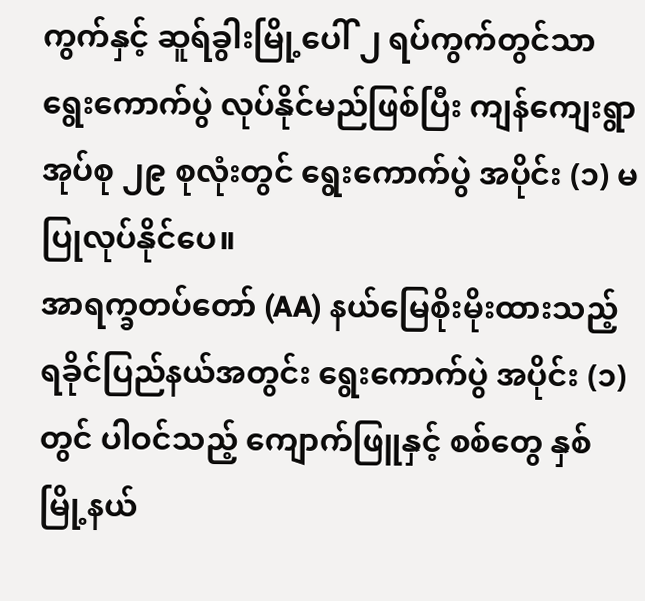ကွက်နှင့် ဆူရ်ခွါးမြို့ပေါ် ၂ ရပ်ကွက်တွင်သာ ရွေးကောက်ပွဲ လုပ်နိုင်မည်ဖြစ်ပြီး ကျန်ကျေးရွာအုပ်စု ၂၉ စုလုံးတွင် ရွေးကောက်ပွဲ အပိုင်း (၁) မပြုလုပ်နိုင်ပေ။
အာရက္ခတပ်တော် (AA) နယ်မြေစိုးမိုးထားသည့် ရခိုင်ပြည်နယ်အတွင်း ရွေးကောက်ပွဲ အပိုင်း (၁) တွင် ပါဝင်သည့် ကျောက်ဖြူနှင့် စစ်တွေ နှစ်မြို့နယ်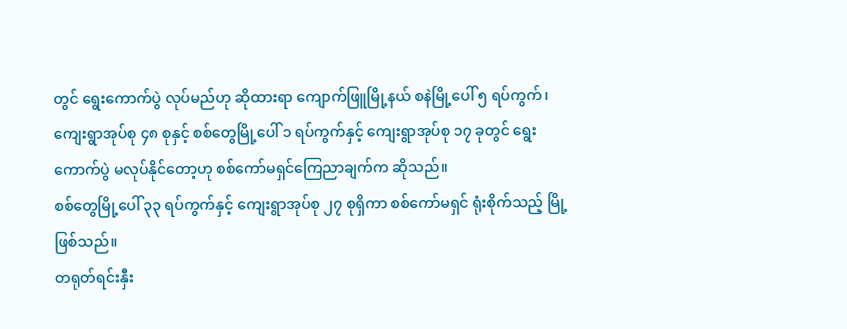တွင် ရွေးကောက်ပွဲ လုပ်မည်ဟု ဆိုထားရာ ကျောက်ဖြူမြို့နယ် စနဲမြို့ပေါ် ၅ ရပ်ကွက်၊ ကျေးရွာအုပ်စု ၄၈ စုနှင့် စစ်တွေမြို့ပေါ် ၁ ရပ်ကွက်နှင့် ကျေးရွာအုပ်စု ၁၇ ခုတွင် ရွေးကောက်ပွဲ မလုပ်နိုင်တော့ဟု စစ်ကော်မရှင်ကြေညာချက်က ဆိုသည်။
စစ်တွေမြို့ပေါ် ၃၃ ရပ်ကွက်နှင့် ကျေးရွာအုပ်စု ၂၇ စုရှိကာ စစ်ကော်မရှင် ရုံးစိုက်သည့် မြို့ ဖြစ်သည်။
တရုတ်ရင်းနှီး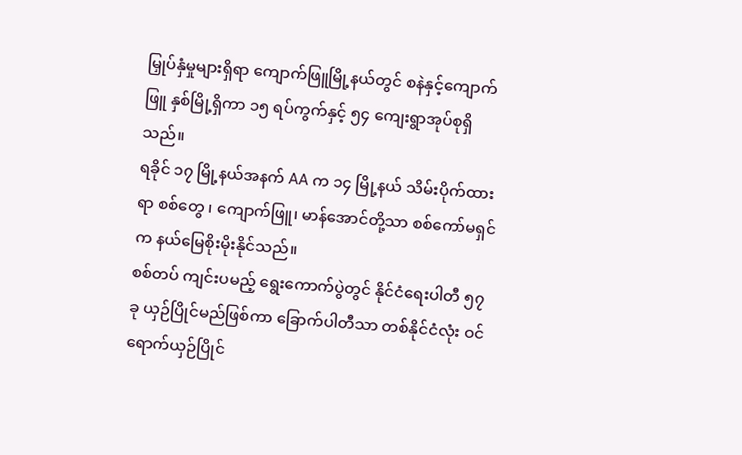မြှုပ်နှံမှုများရှိရာ ကျောက်ဖြူမြို့နယ်တွင် စနဲနှင့်ကျောက်ဖြူ နှစ်မြို့ရှိကာ ၁၅ ရပ်ကွက်နှင့် ၅၄ ကျေးရွာအုပ်စုရှိသည်။
ရခိုင် ၁၇ မြို့နယ်အနက် AA က ၁၄ မြို့နယ် သိမ်းပိုက်ထားရာ စစ်တွေ ၊ ကျောက်ဖြူ၊ မာန်အောင်တို့သာ စစ်ကော်မရှင်က နယ်မြေစိုးမိုးနိုင်သည်။
စစ်တပ် ကျင်းပမည့် ရွေးကောက်ပွဲတွင် နိုင်ငံရေးပါတီ ၅၇ ခု ယှဉ်ပြိုင်မည်ဖြစ်ကာ ခြောက်ပါတီသာ တစ်နိုင်ငံလုံး ဝင်ရောက်ယှဉ်ပြိုင်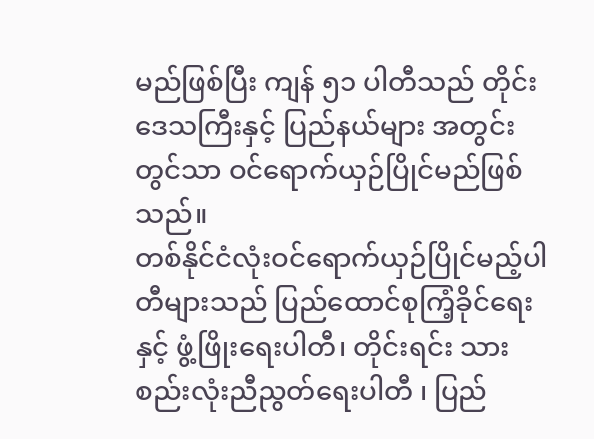မည်ဖြစ်ပြီး ကျန် ၅၁ ပါတီသည် တိုင်းဒေသကြီးနှင့် ပြည်နယ်များ အတွင်းတွင်သာ ဝင်ရောက်ယှဉ်ပြိုင်မည်ဖြစ်သည်။
တစ်နိုင်ငံလုံးဝင်ရောက်ယှဉ်ပြိုင်မည့်ပါတီများသည် ပြည်ထောင်စုကြံ့ခိုင်ရေးနှင့် ဖွံ့ဖြိုးရေးပါတီ၊ တိုင်းရင်း သားစည်းလုံးညီညွတ်ရေးပါတီ ၊ ပြည်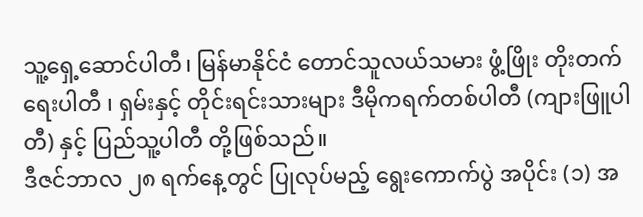သူ့ရှေ့ဆောင်ပါတီ၊ မြန်မာနိုင်ငံ တောင်သူလယ်သမား ဖွံ့ဖြိုး တိုးတက်ရေးပါတီ ၊ ရှမ်းနှင့် တိုင်းရင်းသားများ ဒီမိုကရက်တစ်ပါတီ (ကျားဖြူပါတီ) နှင့် ပြည်သူ့ပါတီ တို့ဖြစ်သည်။
ဒီဇင်ဘာလ ၂၈ ရက်နေ့တွင် ပြုလုပ်မည့် ရွေးကောက်ပွဲ အပိုင်း (၁) အ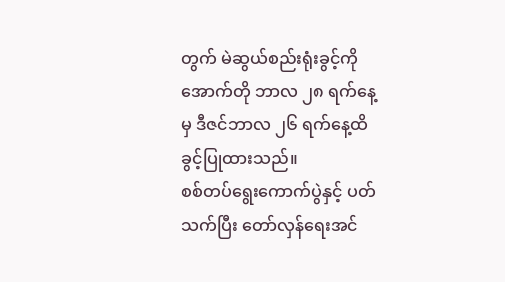တွက် မဲဆွယ်စည်းရုံးခွင့်ကို အောက်တို ဘာလ ၂၈ ရက်နေ့မှ ဒီဇင်ဘာလ ၂၆ ရက်နေ့ထိ ခွင့်ပြုထားသည်။
စစ်တပ်ရွေးကောက်ပွဲနှင့် ပတ်သက်ပြီး တော်လှန်ရေးအင်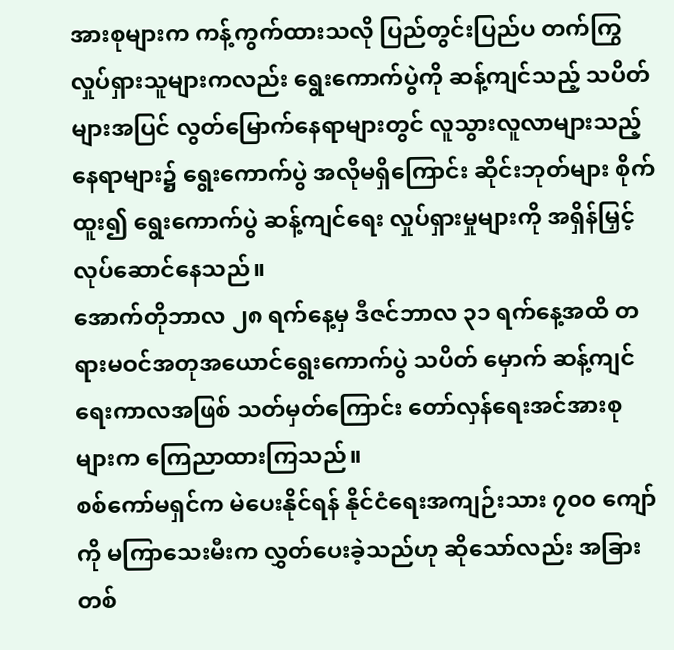အားစုများက ကန့်ကွက်ထားသလို ပြည်တွင်းပြည်ပ တက်ကြွလှုပ်ရှားသူများကလည်း ရွေးကောက်ပွဲကို ဆန့်ကျင်သည့် သပိတ်များအပြင် လွတ်မြောက်နေရာများတွင် လူသွားလူလာများသည့်နေရာများ၌ ရွေးကောက်ပွဲ အလိုမရှိကြောင်း ဆိုင်းဘုတ်များ စိုက်ထူး၍ ရွေးကောက်ပွဲ ဆန့်ကျင်ရေး လှုပ်ရှားမှုများကို အရှိန်မြှင့် လုပ်ဆောင်နေသည်။
အောက်တိုဘာလ ၂၈ ရက်နေ့မှ ဒီဇင်ဘာလ ၃၁ ရက်နေ့အထိ တရားမဝင်အတုအယောင်ရွေးကောက်ပွဲ သပိတ် မှောက် ဆန့်ကျင်ရေးကာလအဖြစ် သတ်မှတ်ကြောင်း တော်လှန်ရေးအင်အားစုများက ကြေညာထားကြသည်။
စစ်ကော်မရှင်က မဲပေးနိုင်ရန် နိုင်ငံရေးအကျဉ်းသား ၇၀၀ ကျော်ကို မကြာသေးမီးက လွှတ်ပေးခဲ့သည်ဟု ဆိုသော်လည်း အခြားတစ်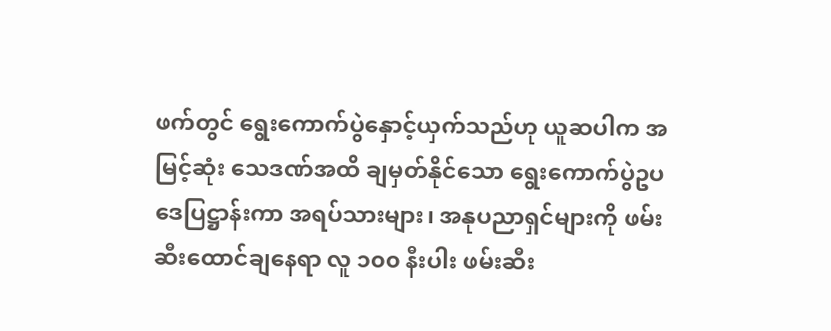ဖက်တွင် ရွေးကောက်ပွဲနှောင့်ယှက်သည်ဟု ယူဆပါက အမြင့်ဆုံး သေဒဏ်အထိ ချမှတ်နိုင်သော ရွေးကောက်ပွဲဥပဒေပြဋ္ဌာန်းကာ အရပ်သားများ၊ အနုပညာရှင်များကို ဖမ်းဆီးထောင်ချနေရာ လူ ၁၀၀ နီးပါး ဖမ်းဆီး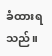ခံထားရသည်။